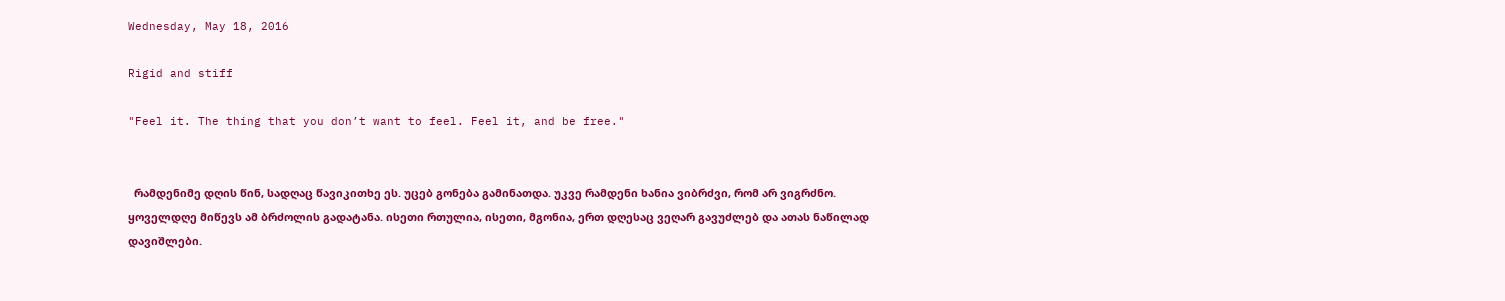Wednesday, May 18, 2016

Rigid and stiff

"Feel it. The thing that you don’t want to feel. Feel it, and be free."


  რამდენიმე დღის წინ, სადღაც წავიკითხე ეს. უცებ გონება გამინათდა. უკვე რამდენი ხანია ვიბრძვი, რომ არ ვიგრძნო. ყოველდღე მიწევს ამ ბრძოლის გადატანა. ისეთი რთულია, ისეთი, მგონია, ერთ დღესაც ვეღარ გავუძლებ და ათას ნაწილად დავიშლები.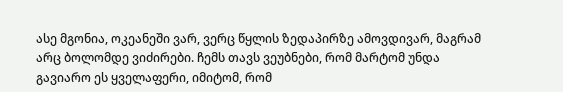ასე მგონია, ოკეანეში ვარ, ვერც წყლის ზედაპირზე ამოვდივარ, მაგრამ არც ბოლომდე ვიძირები. ჩემს თავს ვეუბნები, რომ მარტომ უნდა გავიარო ეს ყველაფერი, იმიტომ, რომ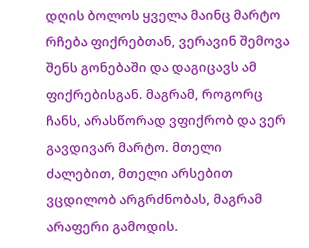დღის ბოლოს ყველა მაინც მარტო რჩება ფიქრებთან, ვერავინ შემოვა შენს გონებაში და დაგიცავს ამ ფიქრებისგან. მაგრამ, როგორც ჩანს, არასწორად ვფიქრობ და ვერ გავდივარ მარტო. მთელი ძალებით, მთელი არსებით ვცდილობ არგრძნობას, მაგრამ არაფერი გამოდის.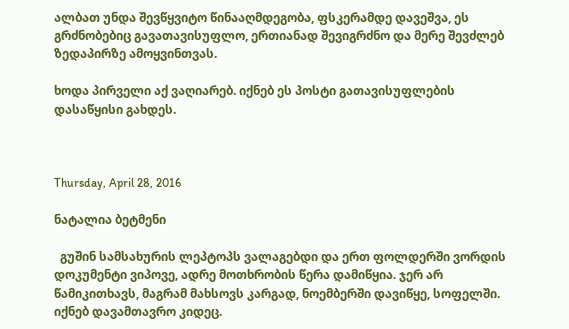ალბათ უნდა შევწყვიტო წინააღმდეგობა, ფსკერამდე დავეშვა, ეს გრძნობებიც გავათავისუფლო, ერთიანად შევიგრძნო და მერე შევძლებ ზედაპირზე ამოყვინთვას.

ხოდა პირველი აქ ვაღიარებ. იქნებ ეს პოსტი გათავისუფლების დასაწყისი გახდეს.



Thursday, April 28, 2016

ნატალია ბეტმენი

  გუშინ სამსახურის ლეპტოპს ვალაგებდი და ერთ ფოლდერში ვორდის დოკუმენტი ვიპოვე, ადრე მოთხრობის წერა დამიწყია. ჯერ არ წამიკითხავს, მაგრამ მახსოვს კარგად, ნოემბერში დავიწყე, სოფელში. იქნებ დავამთავრო კიდეც.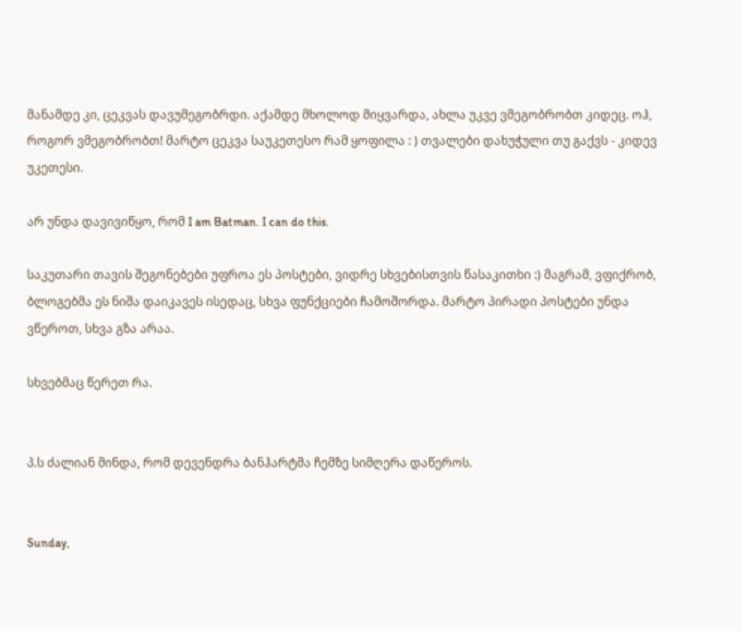მანამდე კი, ცეკვას დავუმეგობრდი. აქამდე მხოლოდ მიყვარდა, ახლა უკვე ვმეგობრობთ კიდეც. ოჰ, როგორ ვმეგობრობთ! მარტო ცეკვა საუკეთესო რამ ყოფილა : ) თვალები დახუჭული თუ გაქვს - კიდევ უკეთესი.

არ უნდა დავივიწყო, რომ I am Batman. I can do this.

საკუთარი თავის შეგონებები უფროა ეს პოსტები, ვიდრე სხვებისთვის წასაკითხი :) მაგრამ, ვფიქრობ, ბლოგებმა ეს ნიშა დაიკავეს ისედაც, სხვა ფუნქციები ჩამოშორდა. მარტო პირადი პოსტები უნდა ვწეროთ, სხვა გზა არაა.

სხვებმაც წერეთ რა.


პ.ს ძალიან მინდა, რომ დევენდრა ბანჰარტმა ჩემზე სიმღერა დაწეროს.


Sunday,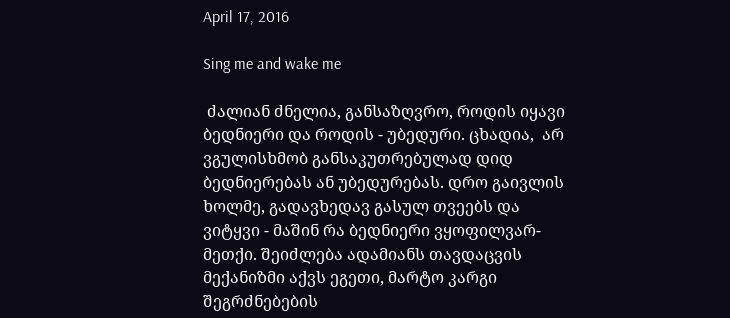April 17, 2016

Sing me and wake me

 ძალიან ძნელია, განსაზღვრო, როდის იყავი ბედნიერი და როდის - უბედური. ცხადია,  არ ვგულისხმობ განსაკუთრებულად დიდ ბედნიერებას ან უბედურებას. დრო გაივლის ხოლმე, გადავხედავ გასულ თვეებს და ვიტყვი - მაშინ რა ბედნიერი ვყოფილვარ-მეთქი. შეიძლება ადამიანს თავდაცვის მექანიზმი აქვს ეგეთი, მარტო კარგი შეგრძნებების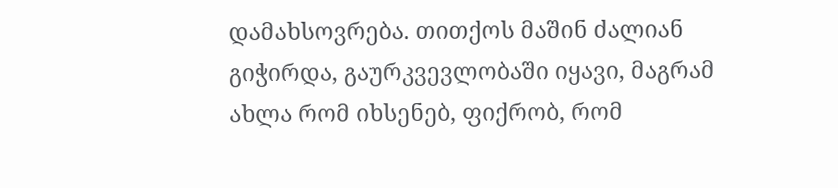დამახსოვრება. თითქოს მაშინ ძალიან გიჭირდა, გაურკვევლობაში იყავი, მაგრამ ახლა რომ იხსენებ, ფიქრობ, რომ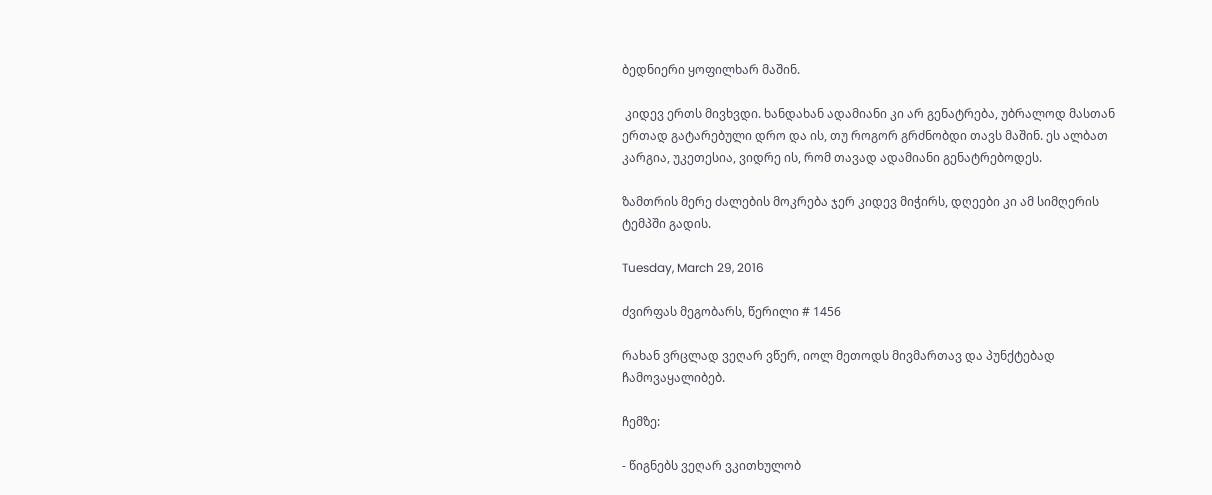ბედნიერი ყოფილხარ მაშინ.

 კიდევ ერთს მივხვდი. ხანდახან ადამიანი კი არ გენატრება, უბრალოდ მასთან ერთად გატარებული დრო და ის, თუ როგორ გრძნობდი თავს მაშინ. ეს ალბათ კარგია, უკეთესია, ვიდრე ის, რომ თავად ადამიანი გენატრებოდეს.

ზამთრის მერე ძალების მოკრება ჯერ კიდევ მიჭირს, დღეები კი ამ სიმღერის ტემპში გადის.

Tuesday, March 29, 2016

ძვირფას მეგობარს, წერილი # 1456

რახან ვრცლად ვეღარ ვწერ, იოლ მეთოდს მივმართავ და პუნქტებად ჩამოვაყალიბებ.

ჩემზე:

- წიგნებს ვეღარ ვკითხულობ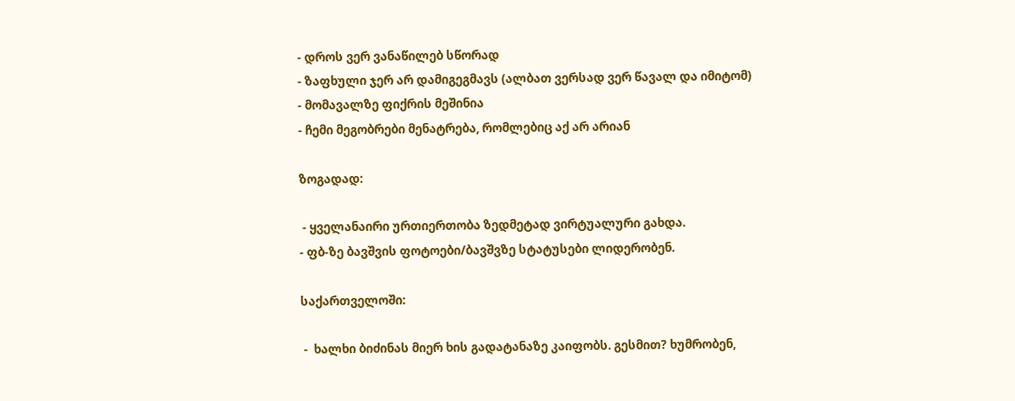- დროს ვერ ვანაწილებ სწორად
- ზაფხული ჯერ არ დამიგეგმავს (ალბათ ვერსად ვერ წავალ და იმიტომ)
- მომავალზე ფიქრის მეშინია
- ჩემი მეგობრები მენატრება, რომლებიც აქ არ არიან

ზოგადად:

 - ყველანაირი ურთიერთობა ზედმეტად ვირტუალური გახდა.
- ფბ-ზე ბავშვის ფოტოები/ბავშვზე სტატუსები ლიდერობენ.

საქართველოში:

 -  ხალხი ბიძინას მიერ ხის გადატანაზე კაიფობს. გესმით? ხუმრობენ,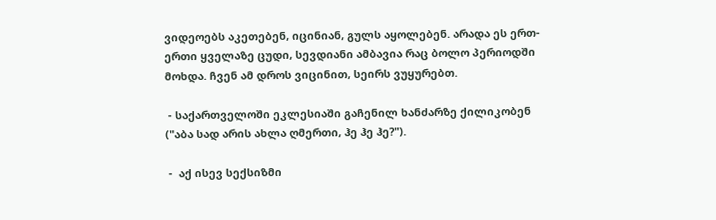ვიდეოებს აკეთებენ, იცინიან, გულს აყოლებენ. არადა ეს ერთ-ერთი ყველაზე ცუდი, სევდიანი ამბავია რაც ბოლო პერიოდში მოხდა. ჩვენ ამ დროს ვიცინით, სეირს ვუყურებთ.

 - საქართველოში ეკლესიაში გაჩენილ ხანძარზე ქილიკობენ ("აბა სად არის ახლა ღმერთი, ჰე ჰე ჰე?").

 -  აქ ისევ სექსიზმი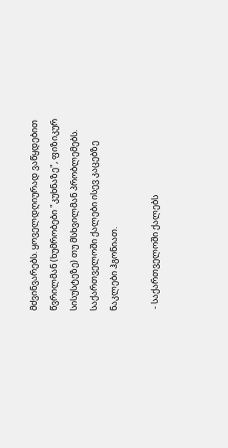მძვინვარებს. ყოველდღიურად ვაწყდებით წვრილმან (ხუმრობები "კუხნაზე", ფიზიკურ სისუსტეზე) თუ მსხვილმან პრობლემებს. საქართველოში ქალები ისევ კაცებზე ნაკლები ჰგონიათ.

 - საქართველოში ქალებს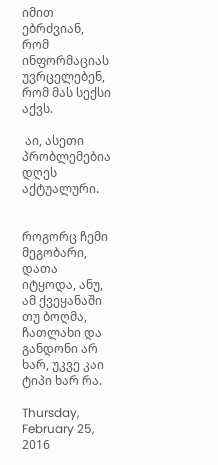იმით ებრძვიან, რომ ინფორმაციას უვრცელებენ, რომ მას სექსი აქვს.

 აი, ასეთი პრობლემებია დღეს აქტუალური.


როგორც ჩემი მეგობარი, დათა იტყოდა, ანუ, ამ ქვეყანაში თუ ბოღმა, ჩათლახი და განდონი არ ხარ, უკვე კაი ტიპი ხარ რა.

Thursday, February 25, 2016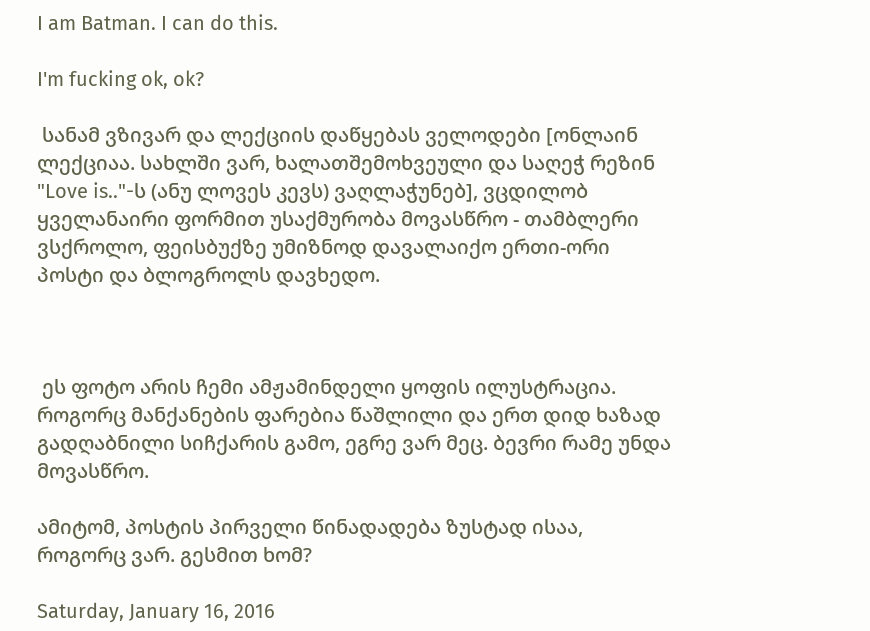I am Batman. I can do this.

I'm fucking ok, ok?

 სანამ ვზივარ და ლექციის დაწყებას ველოდები [ონლაინ ლექციაა. სახლში ვარ, ხალათშემოხვეული და საღეჭ რეზინ "Love is.."-ს (ანუ ლოვეს კევს) ვაღლაჭუნებ], ვცდილობ ყველანაირი ფორმით უსაქმურობა მოვასწრო - თამბლერი ვსქროლო, ფეისბუქზე უმიზნოდ დავალაიქო ერთი-ორი პოსტი და ბლოგროლს დავხედო.



 ეს ფოტო არის ჩემი ამჟამინდელი ყოფის ილუსტრაცია. როგორც მანქანების ფარებია წაშლილი და ერთ დიდ ხაზად გადღაბნილი სიჩქარის გამო, ეგრე ვარ მეც. ბევრი რამე უნდა მოვასწრო.

ამიტომ, პოსტის პირველი წინადადება ზუსტად ისაა, როგორც ვარ. გესმით ხომ?

Saturday, January 16, 2016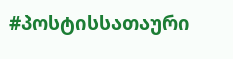#პოსტისსათაური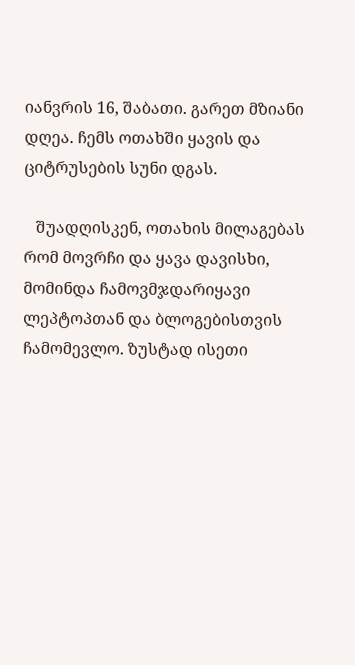იანვრის 16, შაბათი. გარეთ მზიანი დღეა. ჩემს ოთახში ყავის და ციტრუსების სუნი დგას.

   შუადღისკენ, ოთახის მილაგებას რომ მოვრჩი და ყავა დავისხი, მომინდა ჩამოვმჯდარიყავი ლეპტოპთან და ბლოგებისთვის ჩამომევლო. ზუსტად ისეთი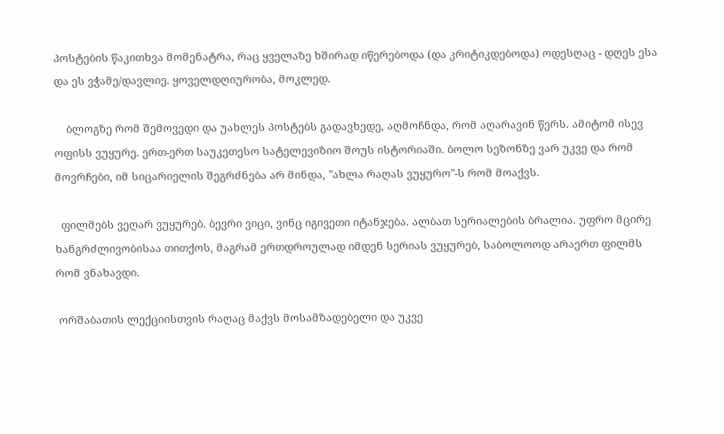პოსტების წაკითხვა მომენატრა, რაც ყველაზე ხშირად იწერებოდა (და კრიტიკდებოდა) ოდესღაც - დღეს ესა და ეს ვჭამე/დავლიე. ყოველდღიურობა, მოკლედ.

    ბლოგზე რომ შემოვედი და უახლეს პოსტებს გადავხედე, აღმოჩნდა, რომ აღარავინ წერს. ამიტომ ისევ ოფისს ვუყურე. ერთ-ერთ საუკეთესო სატელევიზიო შოუს ისტორიაში. ბოლო სეზონზე ვარ უკვე და რომ მოვრჩები, იმ სიცარიელის შეგრძნება არ მინდა, "ახლა რაღას ვუყურო"-ს რომ მოაქვს.

  ფილმებს ვეღარ ვუყურებ. ბევრი ვიცი, ვინც იგივეთი იტანჯება. ალბათ სერიალების ბრალია. უფრო მცირე ხანგრძლივობისაა თითქოს, მაგრამ ერთდროულად იმდენ სერიას ვუყურებ, საბოლოოდ არაერთ ფილმს რომ ვნახავდი.

 ორშაბათის ლექციისთვის რაღაც მაქვს მოსამზადებელი და უკვე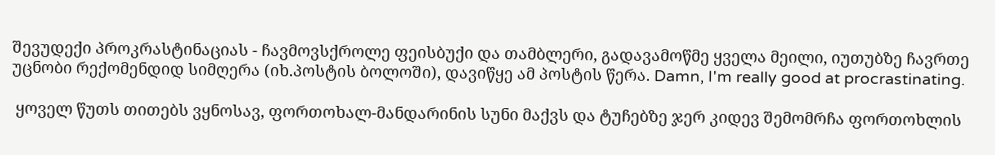შევუდექი პროკრასტინაციას - ჩავმოვსქროლე ფეისბუქი და თამბლერი, გადავამოწმე ყველა მეილი, იუთუბზე ჩავრთე უცნობი რექომენდიდ სიმღერა (იხ.პოსტის ბოლოში), დავიწყე ამ პოსტის წერა. Damn, I'm really good at procrastinating.

 ყოველ წუთს თითებს ვყნოსავ, ფორთოხალ-მანდარინის სუნი მაქვს და ტუჩებზე ჯერ კიდევ შემომრჩა ფორთოხლის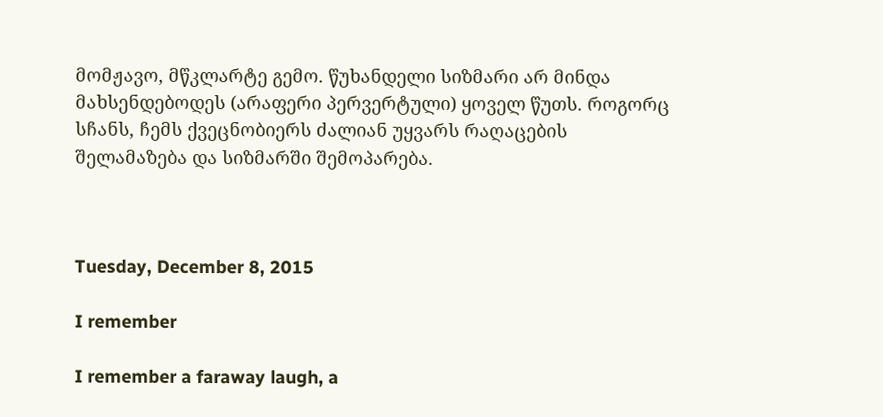მომჟავო, მწკლარტე გემო. წუხანდელი სიზმარი არ მინდა მახსენდებოდეს (არაფერი პერვერტული) ყოველ წუთს. როგორც სჩანს, ჩემს ქვეცნობიერს ძალიან უყვარს რაღაცების შელამაზება და სიზმარში შემოპარება.



Tuesday, December 8, 2015

I remember

I remember a faraway laugh, a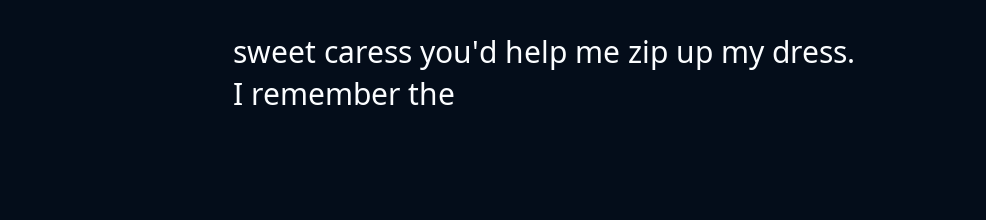sweet caress you'd help me zip up my dress.
I remember the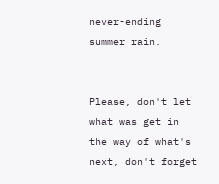never-ending summer rain.


Please, don't let what was get in the way of what's next, don't forget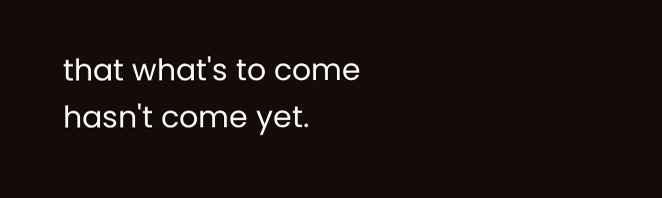that what's to come hasn't come yet.